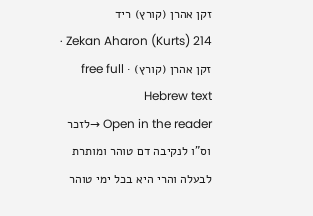זקן אהרן (קורץ) ריד
Zekan Aharon (Kurts) 214 · זקן אהרן (קורץ) · free full Hebrew text
Open in the reader →לזכר וס"ו לנקיבה דם טוהר ומותרת לבעלה והרי היא בכל ימי טוהר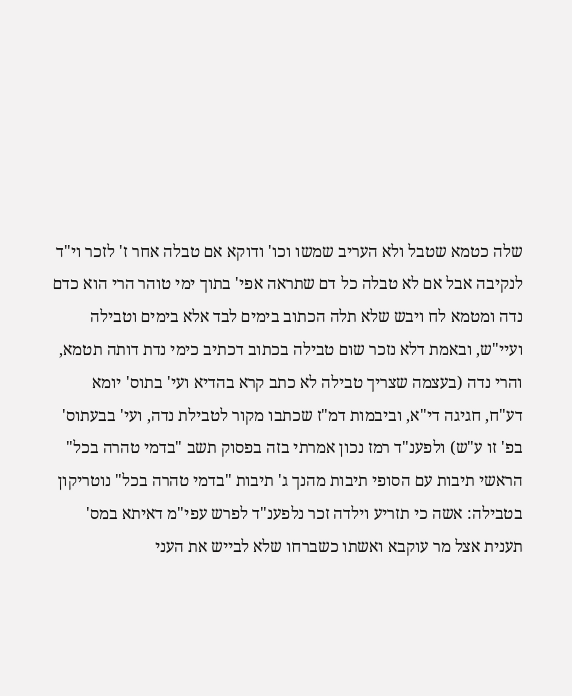שלה כטמא שטבל ולא העריב שמשו וכו' ודוקא אם טבלה אחר ז' לזכר וי"ד לנקיבה אבל אם לא טבלה כל דם שתראה אפי' בתוך ימי טוהר הרי הוא כדם נדה ומטמא לח ויבש שלא תלה הכתוב בימים לבד אלא בימים וטבילה ועיי"ש, ובאמת דלא נזכר שום טבילה בכתוב דכתיב כימי נדת דותה תטמא, והרי נדה (בעצמה שצריך טבילה לא כתב קרא בהדיא ועי' בתוס' יומא דע"ח, חגיגה די"א, וביבמות דמ"ז שכתבו מקור לטבילת נדה, ועי' בבעתוס' בפ' זו ע"ש) ולפענ"ד רמז נכון אמרתי בזה בפסוק תשב "בדמי טהרה בכל" הראשי תיבות עם הסופי תיבות מהנך ג' תיבות "בדמי טהרה בכל" נוטריקון בטבילה: אשה כי תזריע וילדה זכר נלפענ"ד לפרש עפי"מ דאיתא במס' תענית אצל מר עוקבא ואשתו כשברחו שלא לבייש את העני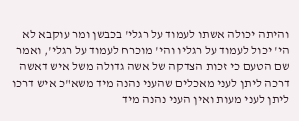והיתה יכולה אשתו לעמוד על רגלי' בכבשן ומר עוקבא לא הי' יכול לעמוד על רגליו והי' מוכרח לעמוד על רגלי', ואמר שם הטעם כי זכות הצדקה של אשה גדולה משל איש דאשה דרכה ליתן לעני מאכלים שהעני נהנה מיד משא"כ איש דרכו ליתן לעני מעות ואין העני נהנה מיד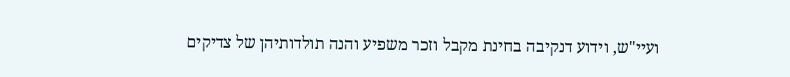ועיי"ש, וידוע דנקיבה בחינת מקבל וזכר משפיע והנה תולדותיהן של צדיקים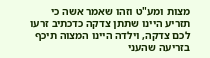מצות ומע"ט וזהו שאמר אשה כי תזריע היינו שתתן צדקה כדכתיב זרעו לכם צדקה, וילדה היינו המצוה תיכף בזריעה שהעני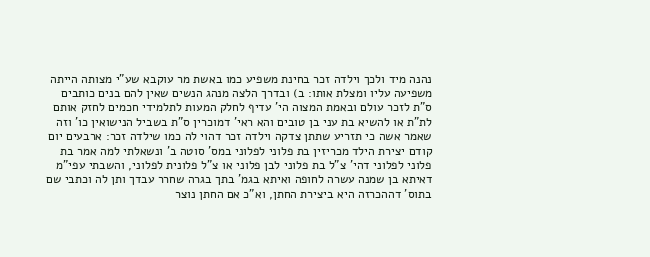נהנה מיד ולכך וילדה זכר בחינת משפיע כמו באשת מר עוקבא שע"י מצותה הייתה משפיעה עליו ומצלת אותו: ב) ובדרך הלצה מנהג הנשים שאין להם בנים כותבים ס"ת לזכר עולם ובאמת המצוה הי' עדיף לחלק המעות לתלמידי חכמים לחזק אותם לת"ת או להשיא בת עני בן טובים והא ראי' דמוכרין ס"ת בשביל הנישואין כו' וזה שאמר אשה כי תזריע שתתן צדקה וילדה זכר דהוי לה כמו שילדה זכר: ארבעים יום קודם יצירת הילד מכריזין בת פלוני לפלוני במס' סוטה ב' ונשאלתי למה אמר בת פלוני לפלוני דהי' צ"ל בת פלוני לבן פלוני או צ"ל פלונית לפלוני, והשבתי עפי"מ דאיתא בן שמנה עשרה לחופה ואיתא בגמ' בתך בגרה שחרר עבדך ותן לה וכתבי שם בתוס' דההכרזה היא ביצירת החתן, וא"כ אם החתן נוצר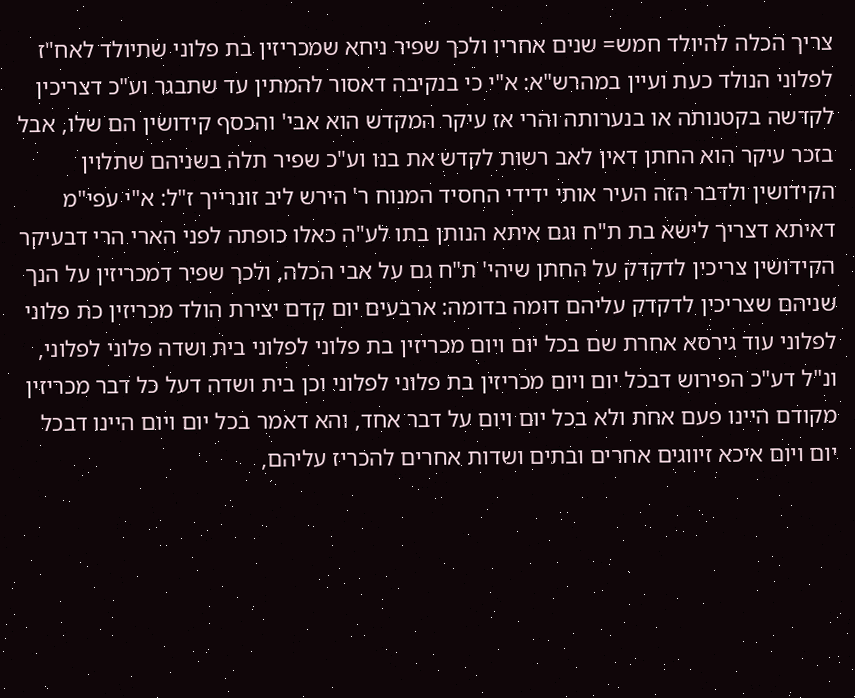צריך הכלה להיולד חמש= שנים אחריו ולכך שפיר ניחא שמכריזין בת פלוני שתיולד לאח"ז לפלוני הנולד כעת ועיין במהרש"א: א"י כי בנקיבה דאסור להמתין עד שתבגר וע"כ דצריכין לקדשה בקטנותה או בנערותה והרי אז עיקר המקדש הוא אבי' והכסף קידושין הם שלו, אבל בזכר עיקר הוא החתן דאין לאב רשות לקדש את בנו וע"כ שפיר תלה בשניהם שתלוין הקידושין ולדבר הזה העיר אותי ידידי החסיד המנוח ר' הירש ליב זונרייך ז"ל: א"י עפי"מ דאיתא דצריך לישא בת ת"ח וגם איתא הנותן בתו לע"ה כאלו כופתה לפני הארי הרי דבעיקר הקידושין צריכין לדקדק על החתן שיהי' ת"ח גם על אבי הכלה, ולכך שפיר דמכריזין על הנך שניהם שצריכין לדקדק עליהם דומה בדומה: ארבעים יום קדם יצירת הולד מכריזין כת פלוני לפלוני עוד גירסא אחרת שם בכל יום ויום מכריזין בת פלוני לפלוני בית ושדה פלוני לפלוני, ונ"ל דע"כ הפירוש דבכל יום ויום מכריזין בת פלוני לפלוני וכן בית ושדה דעל כל דבר מכריזין מקודם היינו פעם אחת ולא בכל יום ויום על דבר אחד, והא דאמר בכל יום ויום היינו דבכל יום ויום איכא זיווגים אחרים ובתים ושדות אחרים להכריז עליהם,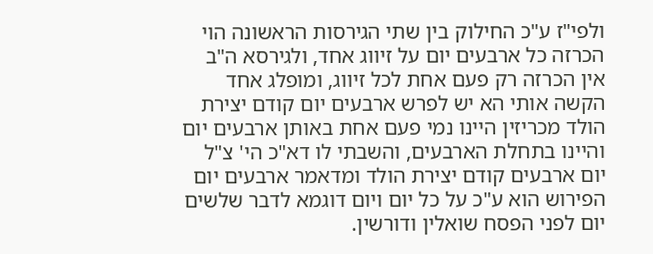ולפי"ז ע"כ החילוק בין שתי הגירסות הראשונה הוי הכרזה כל ארבעים יום על זיווג אחד, ולגירסא ה"ב אין הכרזה רק פעם אחת לכל זיווג, ומופלג אחד הקשה אותי הא יש לפרש ארבעים יום קודם יצירת הולד מכריזין היינו נמי פעם אחת באותן ארבעים יום והיינו בתחלת הארבעים, והשבתי לו דא"כ הי' צ"ל יום ארבעים קודם יצירת הולד ומדאמר ארבעים יום הפירוש הוא ע"כ על כל יום ויום דוגמא לדבר שלשים יום לפני הפסח שואלין ודורשין.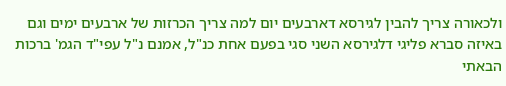ולכאורה צריך להבין לגירסא דארבעים יום למה צריך הכרזות של ארבעים ימים וגם באיזה סברא פליגי דלגירסא השני סגי בפעם אחת כנ"ל, אמנם נ"ל עפי"ד הגמ' ברכות הבאתי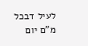לעיל דבכל מ"ם יום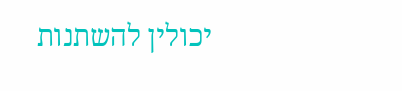יכולין להשתנות